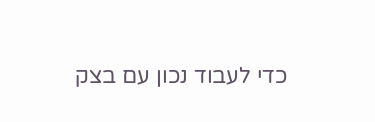כדי לעבוד נכון עם בצק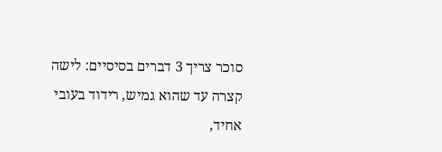סוכר צריך 3 דברים בסיסיים: לישה קצרה עד שהוא גמיש, רידוד בעובי אחיד,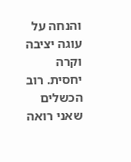והנחה על עוגה יציבה וקרה יחסית. רוב הכשלים שאני רואה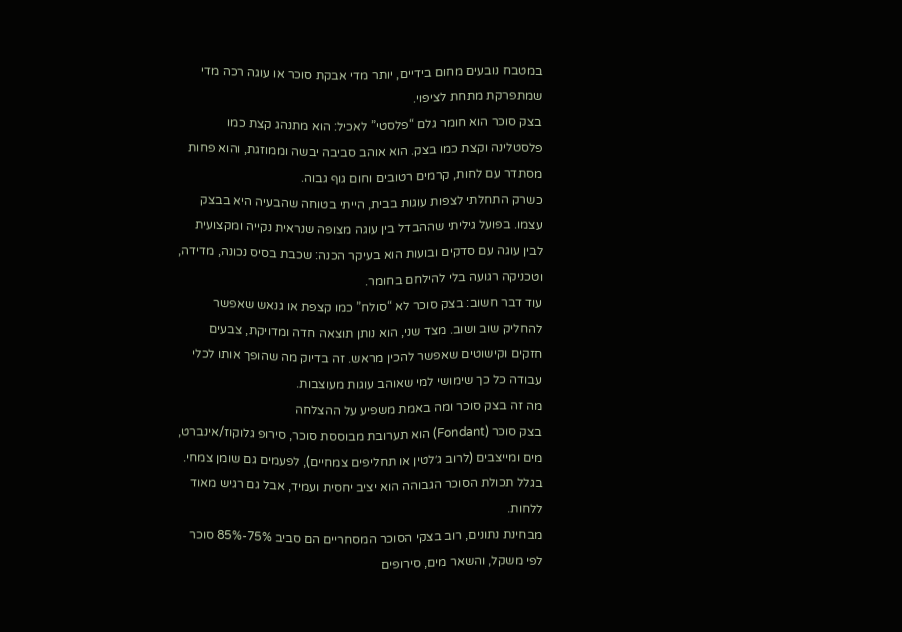במטבח נובעים מחום בידיים, יותר מדי אבקת סוכר או עוגה רכה מדי שמתפרקת מתחת לציפוי.
בצק סוכר הוא חומר גלם “פלסטי” לאכיל: הוא מתנהג קצת כמו פלסטלינה וקצת כמו בצק. הוא אוהב סביבה יבשה וממוזגת, והוא פחות מסתדר עם לחות, קרמים רטובים וחום גוף גבוה.
כשרק התחלתי לצפות עוגות בבית, הייתי בטוחה שהבעיה היא בבצק עצמו. בפועל גיליתי שההבדל בין עוגה מצופה שנראית נקייה ומקצועית לבין עוגה עם סדקים ובועות הוא בעיקר הכנה: שכבת בסיס נכונה, מדידה, וטכניקה רגועה בלי להילחם בחומר.
עוד דבר חשוב: בצק סוכר לא “סולח” כמו קצפת או גנאש שאפשר להחליק שוב ושוב. מצד שני, הוא נותן תוצאה חדה ומדויקת, צבעים חזקים וקישוטים שאפשר להכין מראש. זה בדיוק מה שהופך אותו לכלי עבודה כל כך שימושי למי שאוהב עוגות מעוצבות.
מה זה בצק סוכר ומה באמת משפיע על ההצלחה
בצק סוכר (Fondant) הוא תערובת מבוססת סוכר, סירופ גלוקוז/אינברט, מים ומייצבים (לרוב ג׳לטין או תחליפים צמחיים), לפעמים גם שומן צמחי. בגלל תכולת הסוכר הגבוהה הוא יציב יחסית ועמיד, אבל גם רגיש מאוד ללחות.
מבחינת נתונים, רוב בצקי הסוכר המסחריים הם סביב 75%-85% סוכר לפי משקל, והשאר מים, סירופים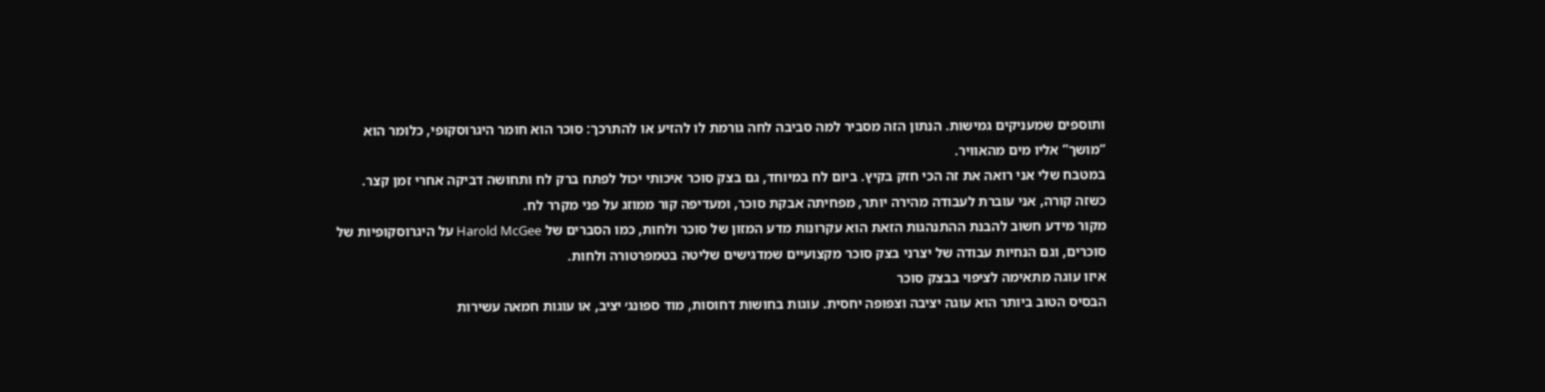ותוספים שמעניקים גמישות. הנתון הזה מסביר למה סביבה לחה גורמת לו להזיע או להתרכך: סוכר הוא חומר היגרוסקופי, כלומר הוא “מושך” אליו מים מהאוויר.
במטבח שלי אני רואה את זה הכי חזק בקיץ. ביום לח במיוחד, גם בצק סוכר איכותי יכול לפתח ברק לח ותחושה דביקה אחרי זמן קצר. כשזה קורה, אני עוברת לעבודה מהירה יותר, מפחיתה אבקת סוכר, ומעדיפה קור ממוזג על פני מקרר לח.
מקור מידע חשוב להבנת ההתנהגות הזאת הוא עקרונות מדע המזון של סוכר ולחות, כמו הסברים של Harold McGee על היגרוסקופיות של סוכרים, וגם הנחיות עבודה של יצרני בצק סוכר מקצועיים שמדגישים שליטה בטמפרטורה ולחות.
איזו עוגה מתאימה לציפוי בבצק סוכר
הבסיס הטוב ביותר הוא עוגה יציבה וצפופה יחסית. עוגות בחושות דחוסות, מוד ספונג׳ יציב, או עוגות חמאה עשירות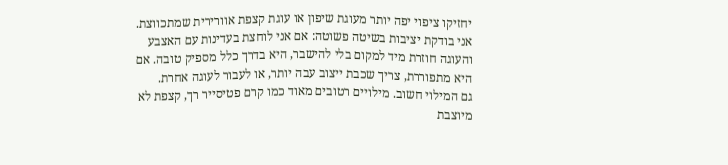יחזיקו ציפוי יפה יותר מעוגת שיפון או עוגת קצפת אוורירית שמתכווצת.
אני בודקת יציבות בשיטה פשוטה: אם אני לוחצת בעדינות עם האצבע והעוגה חוזרת מיד למקום בלי להישבר, היא בדרך כלל מספיק טובה. אם היא מתפוררת, צריך שכבת ייצוב עבה יותר, או לעבור לעוגה אחרת.
גם המילוי חשוב. מילויים רטובים מאוד כמו קרם פטיסייר רך, קצפת לא מיוצבת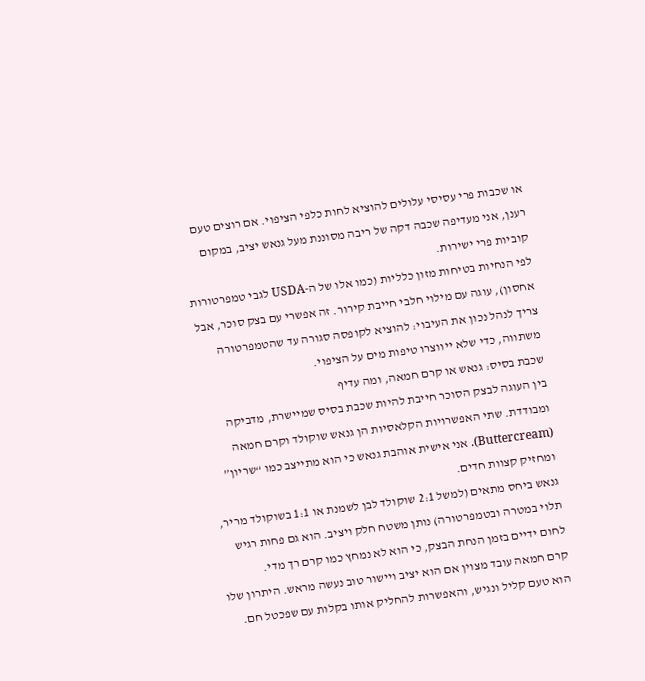או שכבות פרי עסיסי עלולים להוציא לחות כלפי הציפוי. אם רוצים טעם רענן, אני מעדיפה שכבה דקה של ריבה מסוננת מעל גנאש יציב, במקום קוביות פרי ישירות.
לפי הנחיות בטיחות מזון כלליות (כמו אלו של ה-USDA לגבי טמפרטורות אחסון), עוגה עם מילוי חלבי חייבת קירור. זה אפשרי עם בצק סוכר, אבל צריך לנהל נכון את העיבוי: להוציא לקופסה סגורה עד שהטמפרטורה משתווה, כדי שלא ייווצרו טיפות מים על הציפוי.
שכבת בסיס: גנאש או קרם חמאה, ומה עדיף
בין העוגה לבצק הסוכר חייבת להיות שכבת בסיס שמיישרת, מדביקה ומבודדת. שתי האפשרויות הקלאסיות הן גנאש שוקולד וקרם חמאה (Buttercream). אני אישית אוהבת גנאש כי הוא מתייצב כמו “שריון” ומחזיק קצוות חדים.
גנאש ביחס מתאים (למשל 2:1 שוקולד לבן לשמנת או 1:1 בשוקולד מריר, תלוי במטרה ובטמפרטורה) נותן משטח חלק ויציב. הוא גם פחות רגיש לחום ידיים בזמן הנחת הבצק, כי הוא לא נמחץ כמו קרם רך מדי.
קרם חמאה עובד מצוין אם הוא יציב ויישור טוב נעשה מראש. היתרון שלו הוא טעם קליל ונגיש, והאפשרות להחליק אותו בקלות עם שפכטל חם.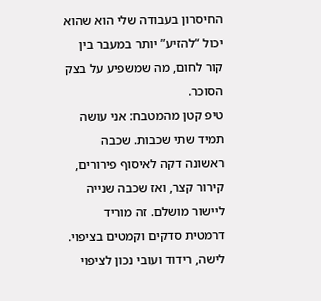החיסרון בעבודה שלי הוא שהוא יכול “להזיע” יותר במעבר בין קור לחום, מה שמשפיע על בצק הסוכר.
טיפ קטן מהמטבח: אני עושה תמיד שתי שכבות. שכבה ראשונה דקה לאיסוף פירורים, קירור קצר, ואז שכבה שנייה ליישור מושלם. זה מוריד דרמטית סדקים וקמטים בציפוי.
לישה, רידוד ועובי נכון לציפוי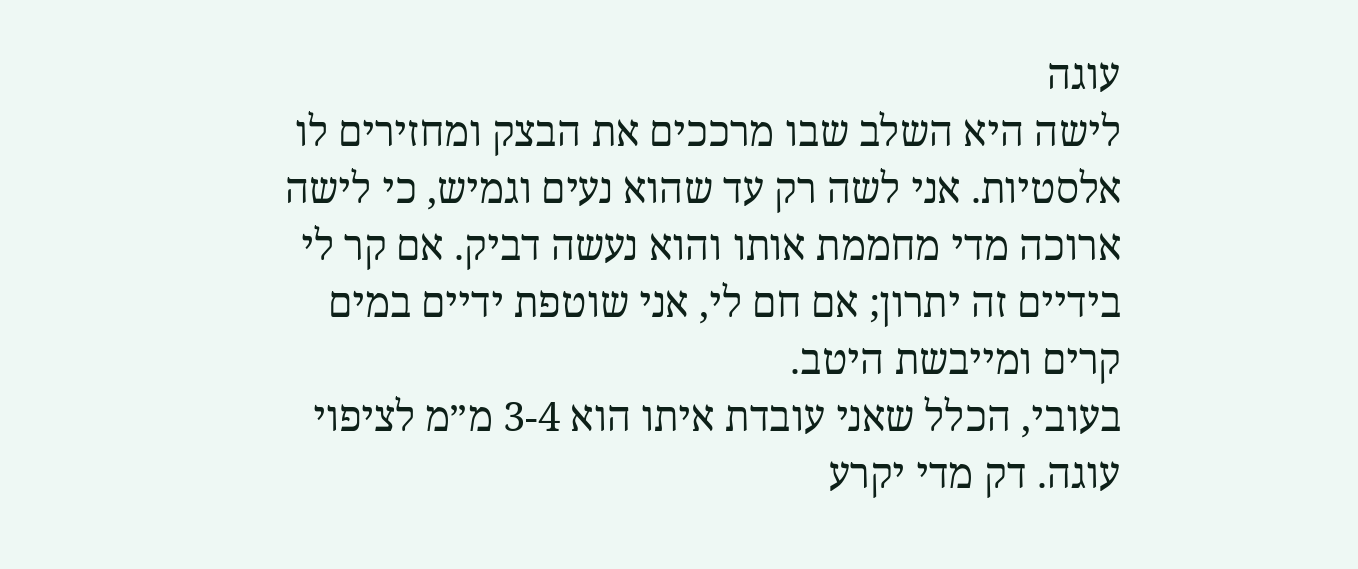עוגה
לישה היא השלב שבו מרככים את הבצק ומחזירים לו אלסטיות. אני לשה רק עד שהוא נעים וגמיש, כי לישה ארוכה מדי מחממת אותו והוא נעשה דביק. אם קר לי בידיים זה יתרון; אם חם לי, אני שוטפת ידיים במים קרים ומייבשת היטב.
בעובי, הכלל שאני עובדת איתו הוא 3-4 מ״מ לציפוי עוגה. דק מדי יקרע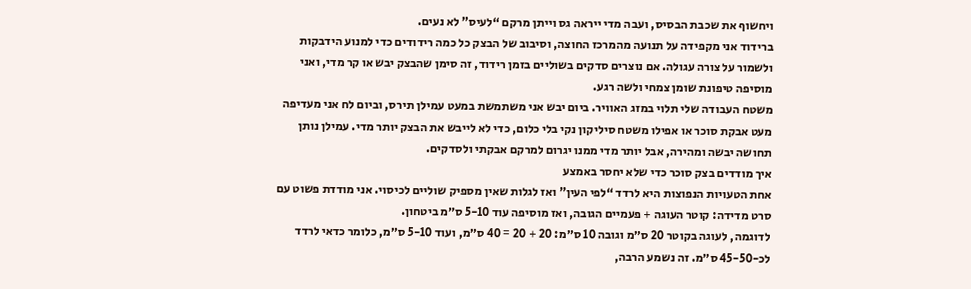ויחשוף את שכבת הבסיס, ועבה מדי ייראה גס וייתן מרקם “לעיס” לא נעים.
ברידוד אני מקפידה על תנועה מהמרכז החוצה, וסיבוב של הבצק כל כמה רידודים כדי למנוע הידבקות ולשמור על צורה עגולה. אם נוצרים סדקים בשוליים בזמן רידוד, זה סימן שהבצק יבש או קר מדי, ואני מוסיפה טיפונת שומן צמחי ולשה רגע.
משטח העבודה שלי תלוי במזג האוויר. ביום יבש אני משתמשת במעט עמילן תירס, וביום לח אני מעדיפה מעט אבקת סוכר או אפילו משטח סיליקון נקי בלי כלום, כדי לא לייבש את הבצק יותר מדי. עמילן נותן תחושה יבשה ומהירה, אבל יותר מדי ממנו יגרום למרקם אבקתי ולסדקים.
איך מודדים בצק סוכר כדי שלא יחסר באמצע
אחת הטעויות הנפוצות היא לרדד “לפי העין” ואז לגלות שאין מספיק שוליים לכיסוי. אני מודדת פשוט עם סרט מדידה: קוטר העוגה + פעמיים הגובה, ואז מוסיפה עוד 5-10 ס״מ ביטחון.
לדוגמה, לעוגה בקוטר 20 ס״מ וגובה 10 ס״מ: 20 + 20 = 40 ס״מ, ועוד 5-10 ס״מ, כלומר כדאי לרדד לכ-45-50 ס״מ. זה נשמע הרבה,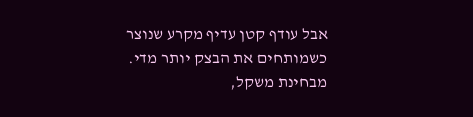אבל עודף קטן עדיף מקרע שנוצר כשמותחים את הבצק יותר מדי.
מבחינת משקל,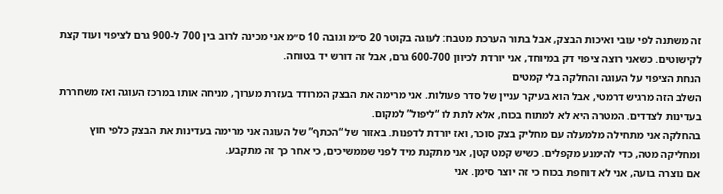זה משתנה לפי עובי ואיכות הבצק, אבל בתור הערכת מטבח: לעוגה בקוטר 20 ס״מ וגובה 10 ס״מ אני מכינה לרוב בין 700 ל-900 גרם לציפוי ועוד קצת לקישוטים. כשאני רוצה ציפוי דק במיוחד, אני יורדת לכיוון 600-700 גרם, אבל זה דורש יד בטוחה.
הנחת הציפוי על העוגה והחלקה בלי קמטים
השלב הזה מרגיש דרמטי, אבל הוא בעיקר עניין של סדר פעולות. אני מרימה את הבצק המרודד בעזרת מערוך, מניחה אותו במרכז העוגה ואז משחררת בעדינות לצדדים. המטרה היא לא למתוח בכוח, אלא לתת לו “ליפול” למקום.
בהחלקה אני מתחילה מלמעלה עם מחליק בצק סוכר, ואז יורדת לדפנות. באזור של “הכתף” של העוגה אני מרימה בעדינות את הבצק כלפי חוץ ומחליקה מטה, כדי להימנע מקפלים. כשיש קמט קטן, אני מתקנת מיד לפני שממשיכים, כי אחר כך זה מתקבע.
אם נוצרה בועה, אני לא דוחפת בכוח כי זה יוצר סימן. אני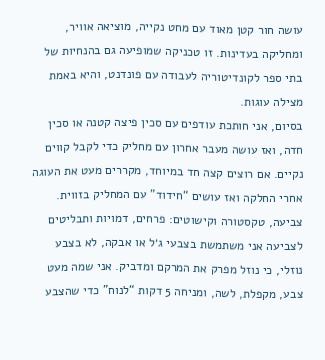עושה חור קטן מאוד עם מחט נקייה, מוציאה אוויר, ומחליקה בעדינות. זו טכניקה שמופיעה גם בהנחיות של בתי ספר לקונדיטוריה לעבודה עם פונדנט, והיא באמת מצילה עוגות.
בסיום, אני חותכת עודפים עם סכין פיצה קטנה או סכין חדה, ואז עושה מעבר אחרון עם מחליק כדי לקבל קווים נקיים. אם רוצים קצה חד במיוחד, מקררים מעט את העוגה אחרי החלקה ואז עושים “חידוד” עם המחליק בזווית.
צביעה, טקסטורה וקישוטים: פרחים, דמויות ותבליטים
לצביעה אני משתמשת בצבעי ג׳ל או אבקה, לא בצבע נוזלי, כי נוזל מפרק את המרקם ומדביק. אני שמה מעט צבע, מקפלת, לשה, ומניחה 5 דקות “לנוח” כדי שהצבע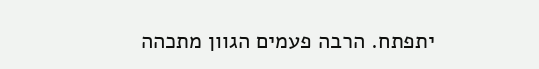יתפתח. הרבה פעמים הגוון מתכהה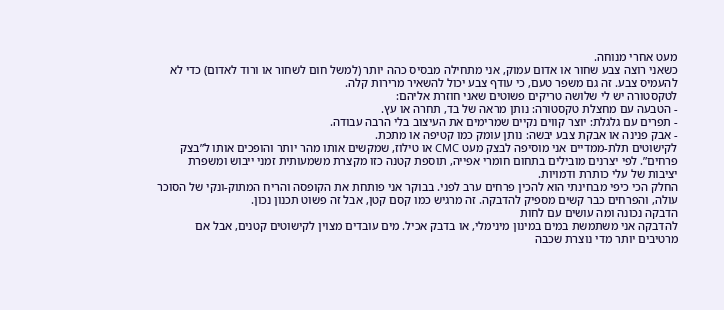מעט אחרי מנוחה.
כשאני רוצה צבע שחור או אדום עמוק, אני מתחילה מבסיס כהה יותר (למשל חום לשחור או ורוד לאדום) כדי לא להעמיס צבע. זה גם משפר טעם, כי עודף צבע יכול להשאיר מרירות קלה.
לטקסטורה יש לי שלושה טריקים פשוטים שאני חוזרת אליהם:
- הטבעה עם מחצלת טקסטורה: נותן מראה של בד, תחרה או עץ.
- תפרים עם גלגלת: יוצר קווים נקיים שמרימים את העיצוב בלי הרבה עבודה.
- אבק פנינה או אבקת צבע יבשה: נותן עומק כמו קטיפה או מתכת.
לקישוטים תלת-ממדיים אני מוסיפה לבצק מעט CMC או טילוז, שמקשים אותו מהר יותר והופכים אותו ל”בצק פרחים”. לפי יצרנים מובילים בתחום חומרי אפייה, תוספת קטנה כזו מקצרת משמעותית זמני ייבוש ומשפרת יציבות של עלי כותרת ודמויות.
החלק הכי כיפי מבחינתי הוא להכין פרחים ערב לפני. בבוקר אני פותחת את הקופסה והריח המתוק-ונקי של הסוכר עולה, והפרחים כבר קשים מספיק להדבקה. זה מרגיש כמו קסם קטן, אבל זה פשוט תכנון נכון.
הדבקה נכונה ומה עושים עם לחות
להדבקה אני משתמשת במים במינון מינימלי, או בדבק אכיל. מים עובדים מצוין לקישוטים קטנים, אבל אם מרטיבים יותר מדי נוצרת שכבה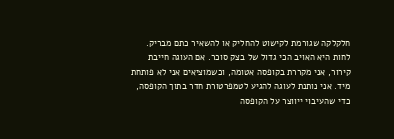חלקלקה שגורמת לקישוט להחליק או להשאיר כתם מבריק.
לחות היא האויב הכי גדול של בצק סוכר. אם העוגה חייבת קירור, אני מקררת בקופסה אטומה, וכשמוציאים אני לא פותחת מיד. אני נותנת לעוגה להגיע לטמפרטורת חדר בתוך הקופסה, כדי שהעיבוי ייווצר על הקופסה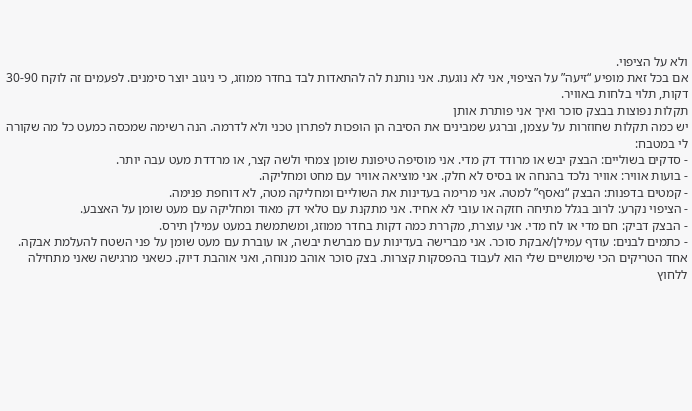ולא על הציפוי.
אם בכל זאת מופיע “זיעה” על הציפוי, אני לא נוגעת. אני נותנת לה להתאדות לבד בחדר ממוזג, כי ניגוב יוצר סימנים. לפעמים זה לוקח 30-90 דקות, תלוי בלחות באוויר.
תקלות נפוצות בבצק סוכר ואיך אני פותרת אותן
יש כמה תקלות שחוזרות על עצמן, וברגע שמבינים את הסיבה הן הופכות לפתרון טכני ולא לדרמה. הנה רשימה שמכסה כמעט כל מה שקורה לי במטבח:
- סדקים בשוליים: הבצק יבש או מרודד דק מדי. אני מוסיפה טיפונת שומן צמחי ולשה קצר, או מרדדת מעט עבה יותר.
- בועות אוויר: אוויר נלכד בהנחה או בסיס לא חלק. אני מוציאה אוויר עם מחט ומחליקה.
- קמטים בדפנות: הבצק “נאסף” למטה. אני מרימה בעדינות את השוליים ומחליקה מטה, לא דוחפת פנימה.
- הציפוי נקרע: לרוב בגלל מתיחה חזקה או עובי לא אחיד. אני מתקנת עם טלאי דק מאוד ומחליקה עם מעט שומן על האצבע.
- הבצק דביק: חם מדי או לח מדי. אני עוצרת, מקררת כמה דקות בחדר ממוזג, ומשתמשת במעט עמילן תירס.
- כתמים לבנים: עודף עמילן/אבקת סוכר. אני מברישה בעדינות עם מברשת יבשה, או עוברת עם מעט שומן על פני השטח להעלמת אבקה.
אחד הטריקים הכי שימושיים שלי הוא לעבוד בהפסקות קצרות. בצק סוכר אוהב מנוחה, ואני אוהבת דיוק. כשאני מרגישה שאני מתחילה ללחוץ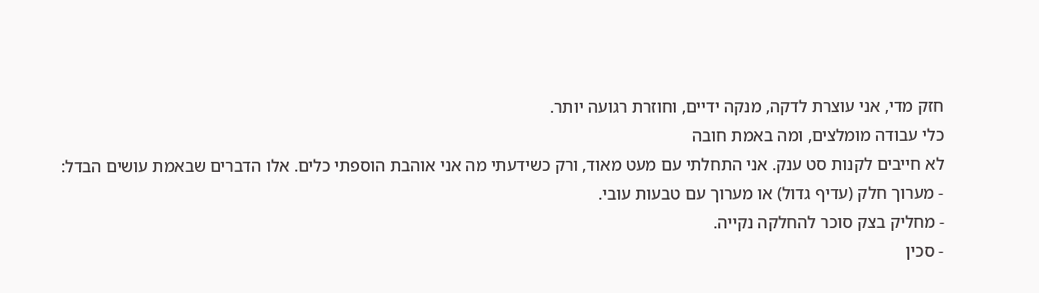חזק מדי, אני עוצרת לדקה, מנקה ידיים, וחוזרת רגועה יותר.
כלי עבודה מומלצים, ומה באמת חובה
לא חייבים לקנות סט ענק. אני התחלתי עם מעט מאוד, ורק כשידעתי מה אני אוהבת הוספתי כלים. אלו הדברים שבאמת עושים הבדל:
- מערוך חלק (עדיף גדול) או מערוך עם טבעות עובי.
- מחליק בצק סוכר להחלקה נקייה.
- סכין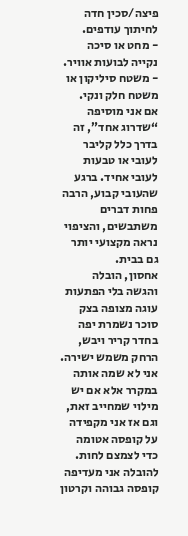פיצה/סכין חדה לחיתוך עודפים.
- מחט או סיכה נקייה לבועות אוויר.
- משטח סיליקון או משטח חלק ונקי.
אם אני מוסיפה “שדרוג אחד”, זה בדרך כלל קליבר לעובי או טבעות לעובי אחיד. ברגע שהעובי קבוע, הרבה פחות דברים משתבשים, והציפוי נראה מקצועי יותר גם בבית.
אחסון, הובלה והגשה בלי הפתעות
עוגה מצופה בצק סוכר נשמרת יפה בחדר קריר ויבש, הרחק משמש ישירה. אני לא שמה אותה במקרר אלא אם יש מילוי שמחייב זאת, וגם אז אני מקפידה על קופסה אטומה כדי לצמצם לחות.
להובלה אני מעדיפה קופסה גבוהה וקרטון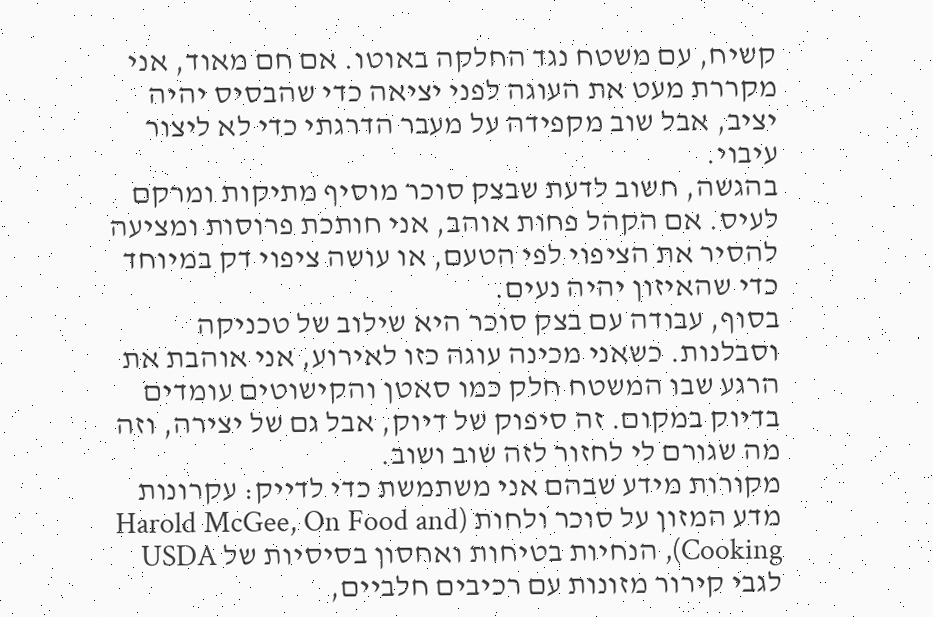קשיח, עם משטח נגד החלקה באוטו. אם חם מאוד, אני מקררת מעט את העוגה לפני יציאה כדי שהבסיס יהיה יציב, אבל שוב מקפידה על מעבר הדרגתי כדי לא ליצור עיבוי.
בהגשה, חשוב לדעת שבצק סוכר מוסיף מתיקות ומרקם לעיס. אם הקהל פחות אוהב, אני חותכת פרוסות ומציעה להסיר את הציפוי לפי הטעם, או עושה ציפוי דק במיוחד כדי שהאיזון יהיה נעים.
בסוף, עבודה עם בצק סוכר היא שילוב של טכניקה וסבלנות. כשאני מכינה עוגה כזו לאירוע, אני אוהבת את הרגע שבו המשטח חלק כמו סאטן והקישוטים עומדים בדיוק במקום. זה סיפוק של דיוק, אבל גם של יצירה, וזה מה שגורם לי לחזור לזה שוב ושוב.
מקורות מידע שבהם אני משתמשת כדי לדייק: עקרונות מדע המזון על סוכר ולחות (Harold McGee, On Food and Cooking), הנחיות בטיחות ואחסון בסיסיות של USDA לגבי קירור מזונות עם רכיבים חלביים,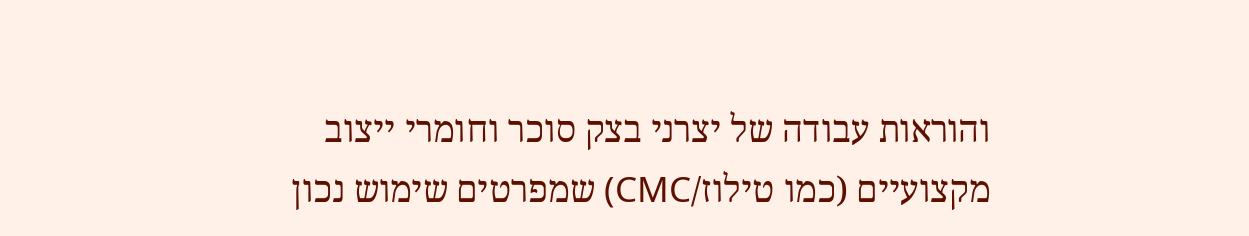והוראות עבודה של יצרני בצק סוכר וחומרי ייצוב מקצועיים (כמו טילוז/CMC) שמפרטים שימוש נכון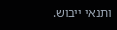ותנאי ייבוש.